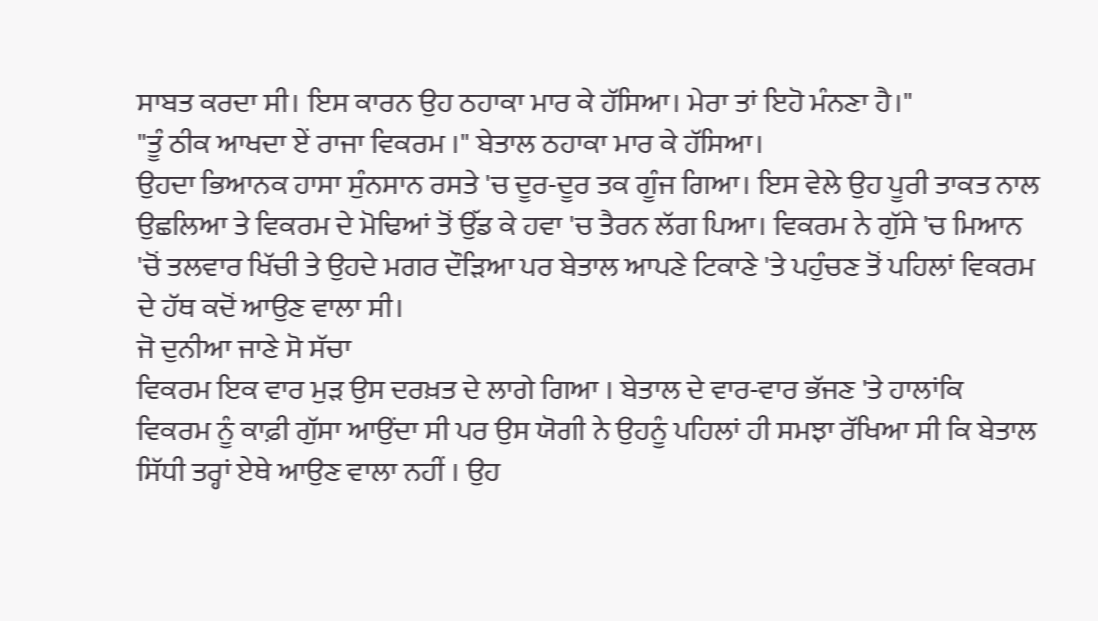ਸਾਬਤ ਕਰਦਾ ਸੀ। ਇਸ ਕਾਰਨ ਉਹ ਠਹਾਕਾ ਮਾਰ ਕੇ ਹੱਸਿਆ। ਮੇਰਾ ਤਾਂ ਇਹੋ ਮੰਨਣਾ ਹੈ।"
"ਤੂੰ ਠੀਕ ਆਖਦਾ ਏਂ ਰਾਜਾ ਵਿਕਰਮ ।" ਬੇਤਾਲ ਠਹਾਕਾ ਮਾਰ ਕੇ ਹੱਸਿਆ।
ਉਹਦਾ ਭਿਆਨਕ ਹਾਸਾ ਸੁੰਨਸਾਨ ਰਸਤੇ 'ਚ ਦੂਰ-ਦੂਰ ਤਕ ਗੂੰਜ ਗਿਆ। ਇਸ ਵੇਲੇ ਉਹ ਪੂਰੀ ਤਾਕਤ ਨਾਲ ਉਛਲਿਆ ਤੇ ਵਿਕਰਮ ਦੇ ਮੋਢਿਆਂ ਤੋਂ ਉੱਡ ਕੇ ਹਵਾ 'ਚ ਤੈਰਨ ਲੱਗ ਪਿਆ। ਵਿਕਰਮ ਨੇ ਗੁੱਸੇ 'ਚ ਮਿਆਨ 'ਚੋਂ ਤਲਵਾਰ ਖਿੱਚੀ ਤੇ ਉਹਦੇ ਮਗਰ ਦੌੜਿਆ ਪਰ ਬੇਤਾਲ ਆਪਣੇ ਟਿਕਾਣੇ 'ਤੇ ਪਹੁੰਚਣ ਤੋਂ ਪਹਿਲਾਂ ਵਿਕਰਮ ਦੇ ਹੱਥ ਕਦੋਂ ਆਉਣ ਵਾਲਾ ਸੀ।
ਜੋ ਦੁਨੀਆ ਜਾਣੇ ਸੋ ਸੱਚਾ
ਵਿਕਰਮ ਇਕ ਵਾਰ ਮੁੜ ਉਸ ਦਰਖ਼ਤ ਦੇ ਲਾਗੇ ਗਿਆ । ਬੇਤਾਲ ਦੇ ਵਾਰ-ਵਾਰ ਭੱਜਣ 'ਤੇ ਹਾਲਾਂਕਿ ਵਿਕਰਮ ਨੂੰ ਕਾਫ਼ੀ ਗੁੱਸਾ ਆਉਂਦਾ ਸੀ ਪਰ ਉਸ ਯੋਗੀ ਨੇ ਉਹਨੂੰ ਪਹਿਲਾਂ ਹੀ ਸਮਝਾ ਰੱਖਿਆ ਸੀ ਕਿ ਬੇਤਾਲ ਸਿੱਧੀ ਤਰ੍ਹਾਂ ਏਥੇ ਆਉਣ ਵਾਲਾ ਨਹੀਂ । ਉਹ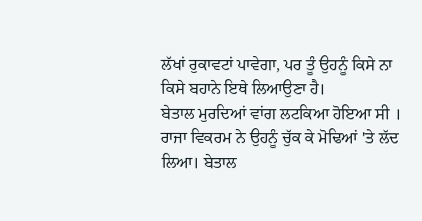ਲੱਖਾਂ ਰੁਕਾਵਟਾਂ ਪਾਵੇਗਾ, ਪਰ ਤੂੰ ਉਹਨੂੰ ਕਿਸੇ ਨਾ ਕਿਸੇ ਬਹਾਨੇ ਇਥੇ ਲਿਆਉਣਾ ਹੈ।
ਬੇਤਾਲ ਮੁਰਦਿਆਂ ਵਾਂਗ ਲਟਕਿਆ ਹੋਇਆ ਸੀ । ਰਾਜਾ ਵਿਕਰਮ ਨੇ ਉਹਨੂੰ ਚੁੱਕ ਕੇ ਮੋਢਿਆਂ 'ਤੇ ਲੱਦ ਲਿਆ। ਬੇਤਾਲ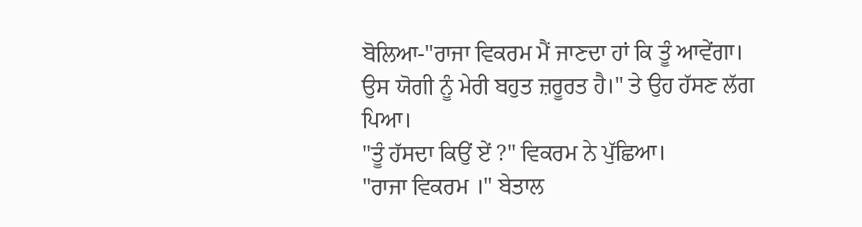ਬੋਲਿਆ-"ਰਾਜਾ ਵਿਕਰਮ ਮੈਂ ਜਾਣਦਾ ਹਾਂ ਕਿ ਤੂੰ ਆਵੇਂਗਾ। ਉਸ ਯੋਗੀ ਨੂੰ ਮੇਰੀ ਬਹੁਤ ਜ਼ਰੂਰਤ ਹੈ।" ਤੇ ਉਹ ਹੱਸਣ ਲੱਗ ਪਿਆ।
"ਤੂੰ ਹੱਸਦਾ ਕਿਉਂ ਏਂ ?" ਵਿਕਰਮ ਨੇ ਪੁੱਛਿਆ।
"ਰਾਜਾ ਵਿਕਰਮ ।" ਬੇਤਾਲ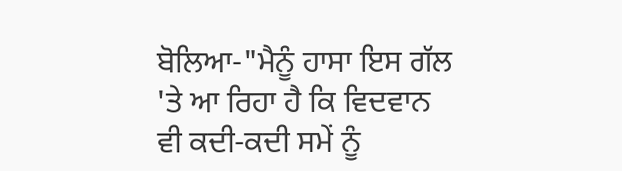ਬੋਲਿਆ-"ਮੈਨੂੰ ਹਾਸਾ ਇਸ ਗੱਲ 'ਤੇ ਆ ਰਿਹਾ ਹੈ ਕਿ ਵਿਦਵਾਨ ਵੀ ਕਦੀ-ਕਦੀ ਸਮੇਂ ਨੂੰ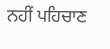ਨਹੀਂ ਪਹਿਚਾਣ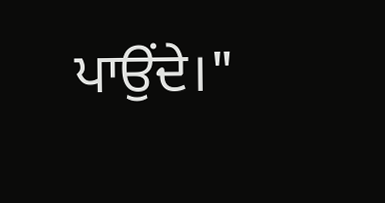ਪਾਉਂਦੇ।"